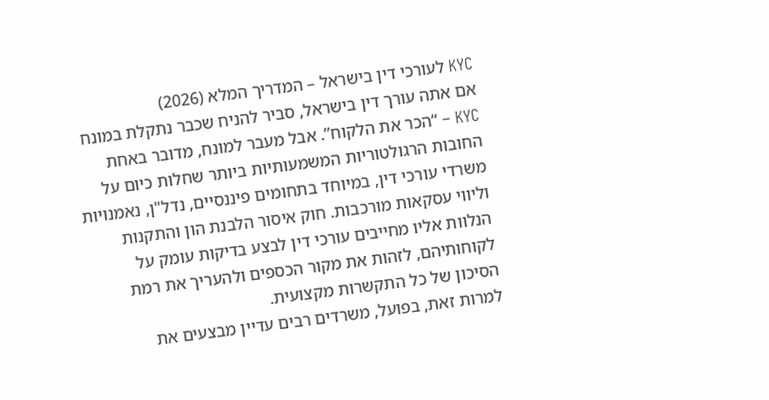KYC לעורכי דין בישראל – המדריך המלא (2026)
אם אתה עורך דין בישראל, סביר להניח שכבר נתקלת במונח KYC – “הכר את הלקוח”. אבל מעבר למונח, מדובר באחת החובות הרגולטוריות המשמעותיות ביותר שחלות כיום על משרדי עורכי דין, במיוחד בתחומים פיננסיים, נדל"ן, נאמנויות וליווי עסקאות מורכבות. חוק איסור הלבנת הון והתקנות הנלוות אליו מחייבים עורכי דין לבצע בדיקות עומק על לקוחותיהם, לזהות את מקור הכספים ולהעריך את רמת הסיכון של כל התקשרות מקצועית.
למרות זאת, בפועל, משרדים רבים עדיין מבצעים את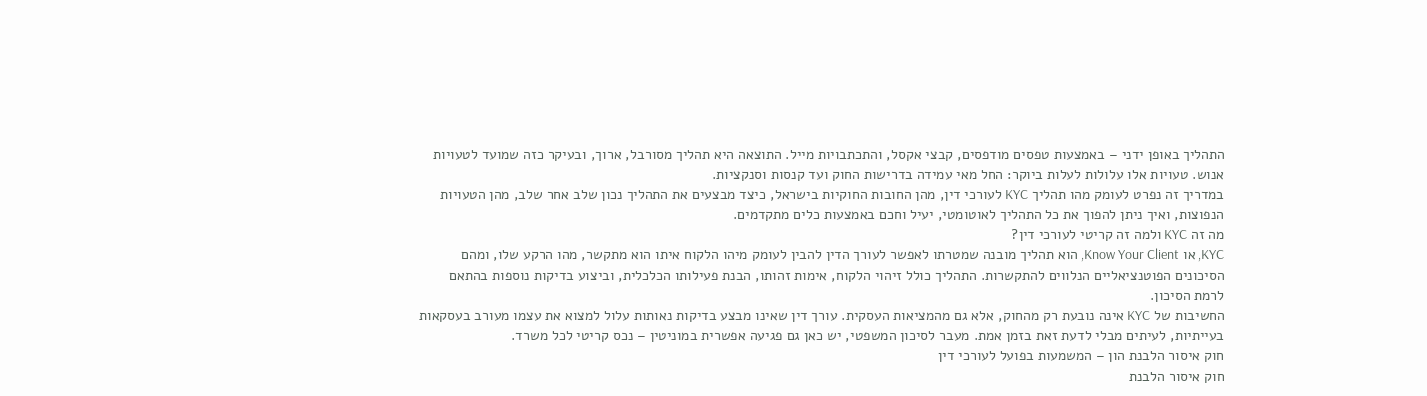התהליך באופן ידני – באמצעות טפסים מודפסים, קבצי אקסל, והתכתבויות מייל. התוצאה היא תהליך מסורבל, ארוך, ובעיקר כזה שמועד לטעויות אנוש. טעויות אלו עלולות לעלות ביוקר: החל מאי עמידה בדרישות החוק ועד קנסות וסנקציות.
במדריך זה נפרט לעומק מהו תהליך KYC לעורכי דין, מהן החובות החוקיות בישראל, כיצד מבצעים את התהליך נכון שלב אחר שלב, מהן הטעויות הנפוצות, ואיך ניתן להפוך את כל התהליך לאוטומטי, יעיל וחכם באמצעות כלים מתקדמים.
מה זה KYC ולמה זה קריטי לעורכי דין?
KYC, או Know Your Client, הוא תהליך מובנה שמטרתו לאפשר לעורך הדין להבין לעומק מיהו הלקוח איתו הוא מתקשר, מהו הרקע שלו, ומהם הסיכונים הפוטנציאליים הנלווים להתקשרות. התהליך כולל זיהוי הלקוח, אימות זהותו, הבנת פעילותו הכלכלית, וביצוע בדיקות נוספות בהתאם לרמת הסיכון.
החשיבות של KYC אינה נובעת רק מהחוק, אלא גם מהמציאות העסקית. עורך דין שאינו מבצע בדיקות נאותות עלול למצוא את עצמו מעורב בעסקאות בעייתיות, לעיתים מבלי לדעת זאת בזמן אמת. מעבר לסיכון המשפטי, יש כאן גם פגיעה אפשרית במוניטין – נכס קריטי לכל משרד.
חוק איסור הלבנת הון – המשמעות בפועל לעורכי דין
חוק איסור הלבנת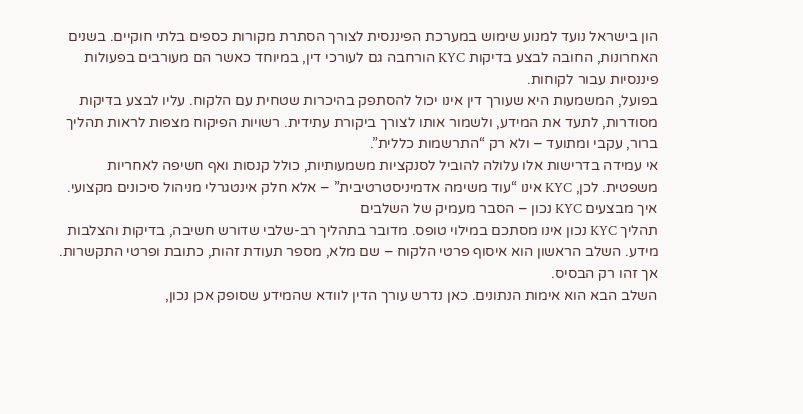הון בישראל נועד למנוע שימוש במערכת הפיננסית לצורך הסתרת מקורות כספים בלתי חוקיים. בשנים האחרונות, החובה לבצע בדיקות KYC הורחבה גם לעורכי דין, במיוחד כאשר הם מעורבים בפעולות פיננסיות עבור לקוחות.
בפועל, המשמעות היא שעורך דין אינו יכול להסתפק בהיכרות שטחית עם הלקוח. עליו לבצע בדיקות מסודרות, לתעד את המידע, ולשמור אותו לצורך ביקורת עתידית. רשויות הפיקוח מצפות לראות תהליך ברור, עקבי ומתועד – ולא רק “התרשמות כללית”.
אי עמידה בדרישות אלו עלולה להוביל לסנקציות משמעותיות, כולל קנסות ואף חשיפה לאחריות משפטית. לכן, KYC אינו “עוד משימה אדמיניסטרטיבית” – אלא חלק אינטגרלי מניהול סיכונים מקצועי.
איך מבצעים KYC נכון – הסבר מעמיק של השלבים
תהליך KYC נכון אינו מסתכם במילוי טופס. מדובר בתהליך רב-שלבי שדורש חשיבה, בדיקות והצלבות מידע. השלב הראשון הוא איסוף פרטי הלקוח – שם מלא, מספר תעודת זהות, כתובת ופרטי התקשרות. אך זהו רק הבסיס.
השלב הבא הוא אימות הנתונים. כאן נדרש עורך הדין לוודא שהמידע שסופק אכן נכון,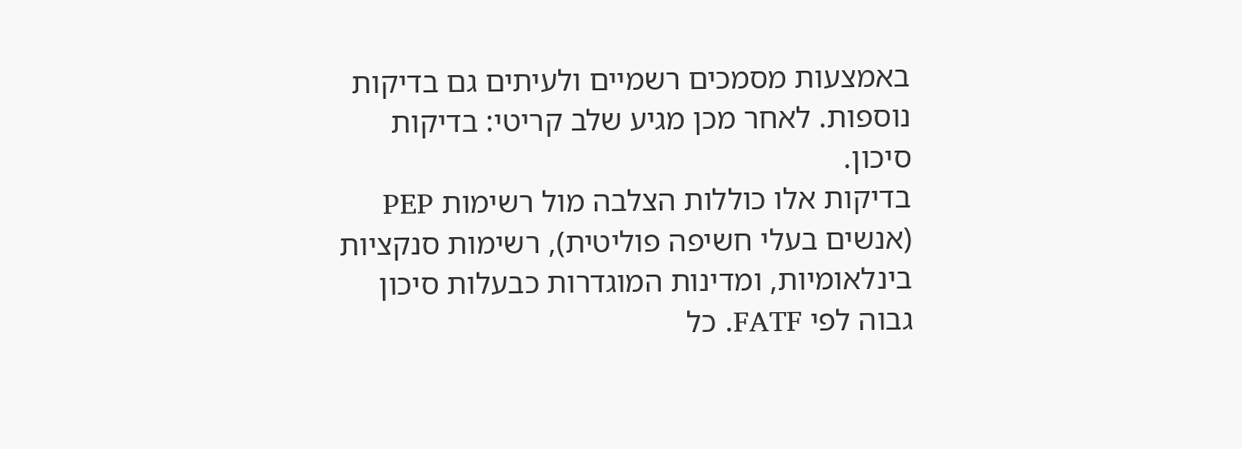באמצעות מסמכים רשמיים ולעיתים גם בדיקות נוספות. לאחר מכן מגיע שלב קריטי: בדיקות סיכון.
בדיקות אלו כוללות הצלבה מול רשימות PEP (אנשים בעלי חשיפה פוליטית), רשימות סנקציות בינלאומיות, ומדינות המוגדרות כבעלות סיכון גבוה לפי FATF. כל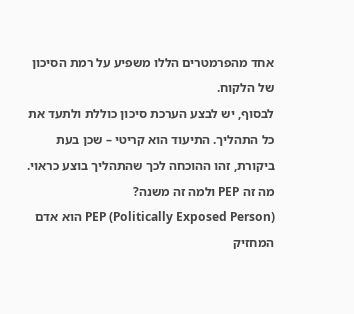אחד מהפרמטרים הללו משפיע על רמת הסיכון של הלקוח.
לבסוף, יש לבצע הערכת סיכון כוללת ולתעד את כל התהליך. התיעוד הוא קריטי – שכן בעת ביקורת, זהו ההוכחה לכך שהתהליך בוצע כראוי.
מה זה PEP ולמה זה משנה?
PEP (Politically Exposed Person) הוא אדם המחזיק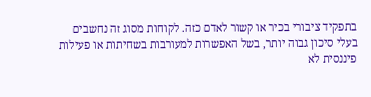בתפקיד ציבורי בכיר או קשור לאדם כזה. לקוחות מסוג זה נחשבים בעלי סיכון גבוה יותר, בשל האפשרות למעורבות בשחיתות או פעילות פיננסית לא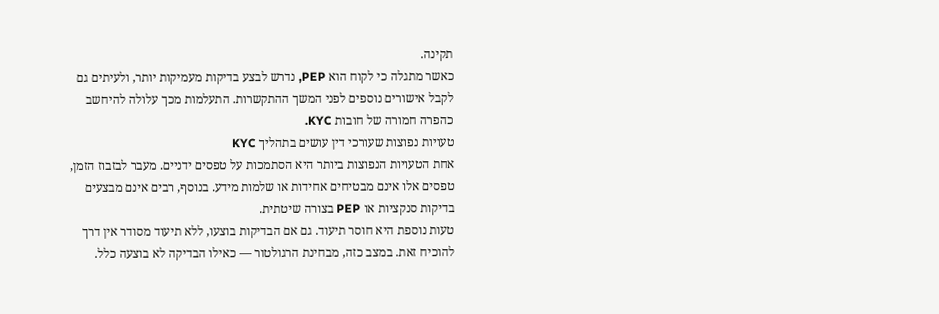תקינה.
כאשר מתגלה כי לקוח הוא PEP, נדרש לבצע בדיקות מעמיקות יותר, ולעיתים גם לקבל אישורים נוספים לפני המשך ההתקשרות. התעלמות מכך עלולה להיחשב כהפרה חמורה של חובות KYC.
טעויות נפוצות שעורכי דין עושים בתהליך KYC
אחת הטעויות הנפוצות ביותר היא הסתמכות על טפסים ידניים. מעבר לבזבוז הזמן, טפסים אלו אינם מבטיחים אחידות או שלמות מידע. בנוסף, רבים אינם מבצעים בדיקות סנקציות או PEP בצורה שיטתית.
טעות נוספת היא חוסר תיעוד. גם אם הבדיקות בוצעו, ללא תיעוד מסודר אין דרך להוכיח זאת. במצב כזה, מבחינת הרגולטור — כאילו הבדיקה לא בוצעה כלל.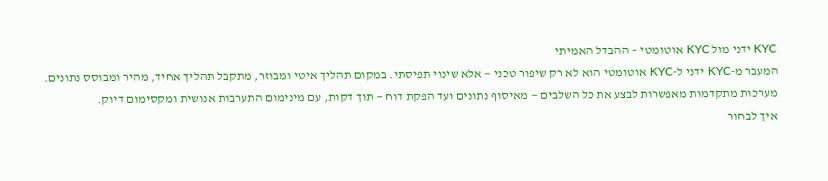KYC ידני מול KYC אוטומטי – ההבדל האמיתי
המעבר מ-KYC ידני ל-KYC אוטומטי הוא לא רק שיפור טכני — אלא שינוי תפיסתי. במקום תהליך איטי ומבוזר, מתקבל תהליך אחיד, מהיר ומבוסס נתונים.
מערכות מתקדמות מאפשרות לבצע את כל השלבים — מאיסוף נתונים ועד הפקת דוח — תוך דקות, עם מינימום התערבות אנושית ומקסימום דיוק.
איך לבחור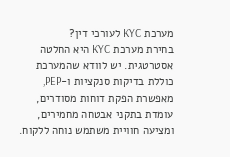מערכת KYC לעורכי דין?
בחירת מערכת KYC היא החלטה אסטרטגית. יש לוודא שהמערכת כוללת בדיקות סנקציות ו-PEP, מאפשרת הפקת דוחות מסודרים, עומדת בתקני אבטחה מחמירים, ומציעה חוויית משתמש נוחה ללקוח.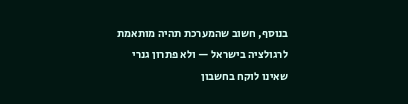בנוסף, חשוב שהמערכת תהיה מותאמת לרגולציה בישראל — ולא פתרון גנרי שאינו לוקח בחשבון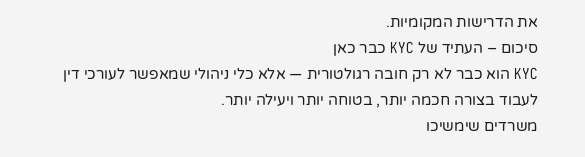את הדרישות המקומיות.
סיכום – העתיד של KYC כבר כאן
KYC הוא כבר לא רק חובה רגולטורית — אלא כלי ניהולי שמאפשר לעורכי דין לעבוד בצורה חכמה יותר, בטוחה יותר ויעילה יותר.
משרדים שימשיכו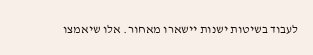לעבוד בשיטות ישנות יישארו מאחור. אלו שיאמצו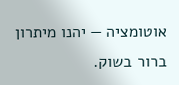אוטומציה — יהנו מיתרון ברור בשוק.